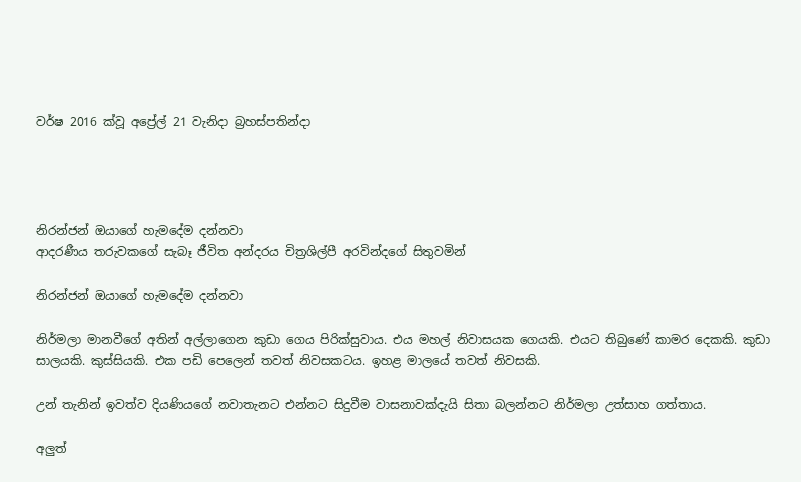වර්ෂ 2016 ක්වූ අප්‍රේල් 21 වැනිදා බ්‍රහස්පතින්දා




නිරන්ජන් ඔයාගේ හැමදේම දන්නවා
ආදරණීය තරුවකගේ සැබෑ ජීවිත අන්දරය චිත්‍රශිල්පී අරවින්දගේ සිතුවමින්

නිරන්ජන් ඔයාගේ හැමදේම දන්නවා

නිර්මලා මානවීගේ අතින් අල්ලාගෙන කුඩා ගෙය පිරික්සුවාය. එය මහල් නිවාසයක ගෙයකි. එයට තිබුණේ කාමර දෙකකි. කුඩා සාලයකි. කුස්සියකි. එක පඩි පෙලෙන් තවත් නිවසකටය. ඉහළ මාලයේ තවත් නිවසකි.

උන් තැනින් ඉවත්ව දියණියගේ නවාතැනට එන්නට සිදුවීම වාසනාවක්දැයි සිතා බලන්නට නිර්මලා උත්සාහ ගත්තාය.

අලුත්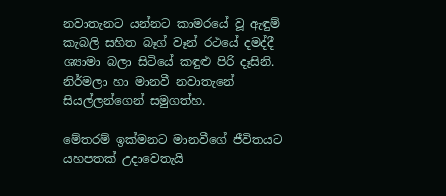නවාතැනට යන්නට කාමරයේ වූ ඇඳුම් කැබලි සහිත බෑග් වෑන් රථයේ දමද්දී ශ්‍යාමා බලා සිටියේ කඳුළු පිරි දෑසිනි. නිර්මලා හා මානවී නවාතැනේ සියල්ලන්ගෙන් සමුගත්හ.

මේතරම් ඉක්මනට මානවීගේ ජීවිතයට යහපතක් උදාවෙතැයි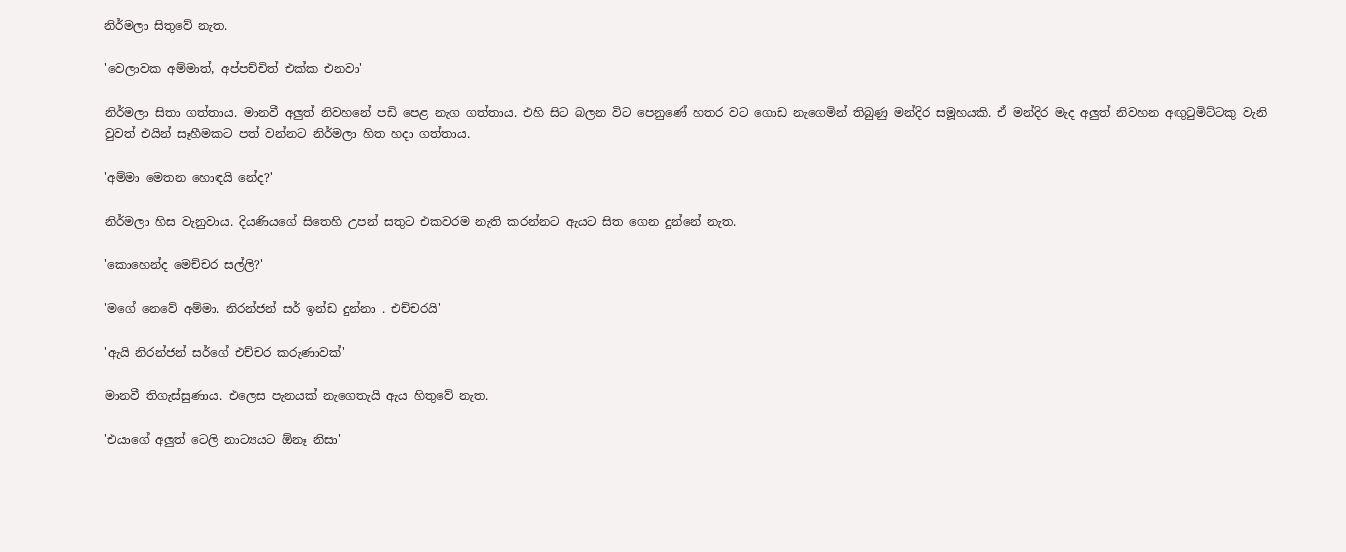නිර්මලා සිතුවේ නැත.

'වෙලාවක අම්මාත්, අප්පච්චිත් එක්ක එනවා'

නිර්මලා සිතා ගත්තාය. මානවී අලුත් නිවහනේ පඩි පෙළ නැග ගත්තාය. එහි සිට බලන විට පෙනුණේ හතර වට ගොඩ නැගෙමින් තිබුණු මන්දිර සමූහයකි. ඒ මන්දිර මැද අලුත් නිවහන අඟුටුමිට්ටකු වැනි වුවත් එයින් සෑහීමකට පත් වන්නට නිර්මලා හිත හදා ගත්තාය.

'අම්මා මෙතන හොඳයි නේද?'

නිර්මලා හිස වැනුවාය. දියණියගේ සිතෙහි උපන් සතුට එකවරම නැති කරන්නට ඇයට සිත ගෙන දුන්නේ නැත.

'කොහෙන්ද මෙච්චර සල්ලි?'

'මගේ නෙවේ අම්මා. නිරන්ජන් සර් ඉන්ඩ දුන්නා . එච්චරයි'

'ඇයි නිරන්ජන් සර්ගේ එච්චර කරුණාවක්'

මානවී තිගැස්සුණාය. එලෙස පැනයක් නැගෙතැයි ඇය හිතුවේ නැත.

'එයාගේ අලුත් ටෙලි නාට්‍යයට ඕනෑ නිසා'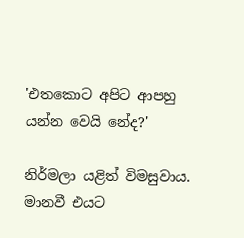'එතකොට අපිට ආපහු යන්න වෙයි නේද?'

නිර්මලා යළිත් විමසුවාය. මානවී එයට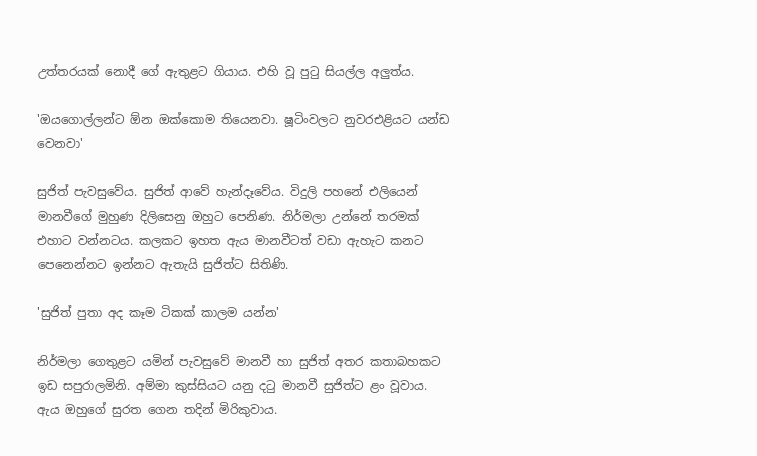උත්තරයක් නොදී ගේ ඇතුළට ගියාය. එහි වූ පුටු සියල්ල අලුත්ය.

'ඔයගොල්ලන්ට ඕන ඔක්කොම තියෙනවා. ෂූටිංවලට නුවරඑළියට යන්ඩ වෙනවා'

සුජිත් පැවසුවේය. සුජිත් ආවේ හැන්දෑවේය. විදුලි පහනේ එලියෙන් මානවීගේ මුහුණ දිලිසෙනු ඔහුට පෙනිණ. නිර්මලා උන්නේ තරමක් එහාට වන්නටය. කලකට ඉහත ඇය මානවීටත් වඩා ඇහැට කනට පෙනෙන්නට ඉන්නට ඇතැයි සුජිත්ට සිතිණි.

'සුජිත් පුතා අද කෑම ටිකක් කාලම යන්න'

නිර්මලා ගෙතුළට යමින් පැවසුවේ මානවී හා සුජිත් අතර කතාබහකට ඉඩ සපුරාලමිනි. අම්මා කුස්සියට යනු දටු මානවී සුජිත්ට ළං වූවාය. ඇය ඔහුගේ සුරත ගෙන තදින් මිරිකුවාය.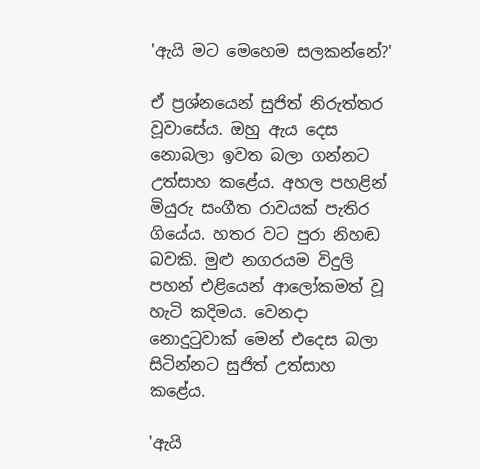'ඇයි මට මෙහෙම සලකන්නේ?'

ඒ ප්‍රශ්නයෙන් සුජිත් නිරුත්තර වූවාසේය. ඔහු ඇය දෙස නොබලා ඉවත බලා ගන්නට උත්සාහ කළේය. අහල පහළින් මියුරු සංගීත රාවයක් පැතිර ගියේය. හතර වට පුරා නිහඬ බවකි. මුළු නගරයම විදුලි පහන් එළියෙන් ආලෝකමත් වූ හැටි කදිමය. වෙනදා නොදුටුවාක් මෙන් එදෙස බලා සිටින්නට සුජිත් උත්සාහ කළේය.

'ඇයි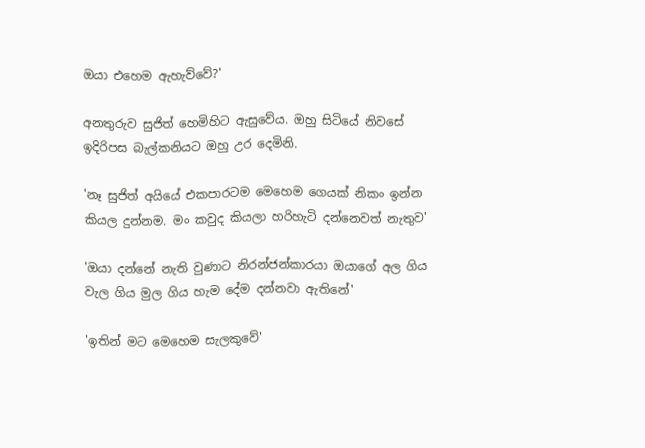ඔයා එහෙම ඇහැව්වේ?'

අනතුරුව සුජිත් හෙමිහිට ඇසුවේය. ඔහු සිටියේ නිවසේ ඉදිරිපස බැල්කනියට ඔහු උර දෙමිනි.

'නෑ සුජිත් අයියේ එකපාරටම මෙහෙම ගෙයක් නිකං ඉන්න කියල දුන්නම. මං කවුද කියලා හරිහැටි දන්නෙවත් නැතුව'

'ඔයා දන්නේ නැති වුණාට නිරන්ජන්කාරයා ඔයාගේ අල ගිය වැල ගිය මුල ගිය හැම දේම දන්නවා ඇතිනේ'

'ඉතින් මට මෙහෙම සැලකුවේ'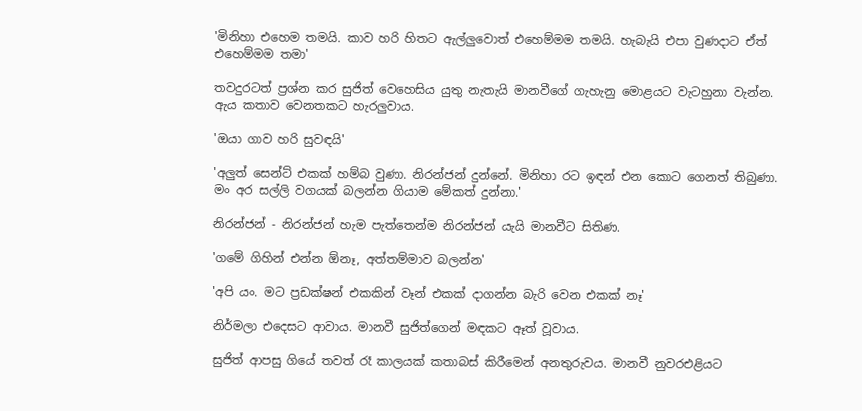'මිනිහා එහෙම තමයි. කාව හරි හිතට ඇල්ලුවොත් එහෙම්මම තමයි. හැබැයි එපා වුණදාට ඒත් එහෙම්මම තමා'

තවදුරටත් ප්‍රශ්න කර සුජිත් වෙහෙසිය යුතු නැතැයි මානවීගේ ගැහැනු මොළයට වැටහුනා වැන්න. ඇය කතාව වෙනතකට හැරලුවාය.

'ඔයා ගාව හරි සුවඳයි'

'අලුත් සෙන්ට් එකක් හම්බ වුණා. නිරන්ජන් දුන්නේ. මිනිහා රට ඉඳන් එන කොට ගෙනත් තිබුණා. මං අර සල්ලි වගයක් බලන්න ගියාම මේකත් දුන්නා.'

නිරන්ජන් - නිරන්ජන් හැම පැත්තෙන්ම නිරන්ජන් යැයි මානවීට සිතිණ.

'ගමේ ගිහින් එන්න ඕනෑ, අත්තම්මාව බලන්න'

'අපි යං. මට ප්‍රඩක්ෂන් එකකින් වෑන් එකක් දාගන්න බැරි වෙන එකක් නෑ'

නිර්මලා එදෙසට ආවාය. මානවී සුජිත්ගෙන් මඳකට ඈත් වූවාය.

සුජිත් ආපසු ගියේ තවත් රෑ කාලයක් කතාබස් කිරීමෙන් අනතුරුවය. මානවී නුවරඑළියට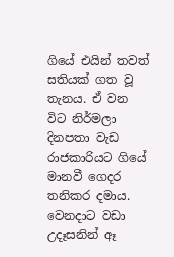ගියේ එයින් තවත් සතියක් ගත වූ තැනය. ඒ වන විට නිර්මලා දිනපතා වැඩ රාජකාරියට ගියේ මානවී ගෙදර තනිකර දමාය. වෙනදාට වඩා උදෑසනින් ඈ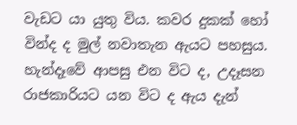වැඩට යා යුතු විය. කවර දුකක් හෝ වින්ද ද මුල් නවාතැන ඇයට පහසුය. හැන්දෑවේ ආපසු එන විට ද, උදෑසන රාජකාරියට යන විට ද ඇය දැන්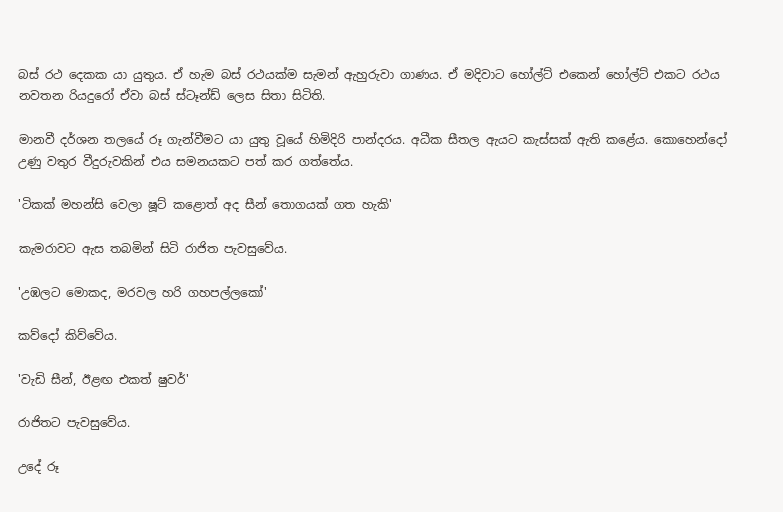බස් රථ දෙකක යා යුතුය. ඒ හැම බස් රථයක්ම සැමන් ඇහුරුවා ගාණය. ඒ මදිවාට හෝල්ට් එකෙන් හෝල්ට් එකට රථය නවතන රියදුරෝ ඒවා බස් ස්ටෑන්ඩ් ලෙස සිතා සිටිති.

මානවී දර්ශන තලයේ රූ ගැන්වීමට යා යුතු වූයේ හිමිදිරි පාන්දරය. අධීක සීතල ඇයට කැස්සක් ඇති කළේය. කොහෙන්දෝ උණු වතුර වීදුරුවකින් එය සමනයකට පත් කර ගත්තේය.

'ටිකක් මහන්සි වෙලා ෂූට් කළොත් අද සීන් තොගයක් ගත හැකි'

කැමරාවට ඇස තබමින් සිටි රාජිත පැවසුවේය.

'උඹලට මොකද, මරවල හරි ගහපල්ලකෝ'

කව්දෝ කිව්වේය.

'වැඩි සීන්, ඊළඟ එකත් ෂුවර්'

රාජිතට පැවසුවේය.

උදේ රූ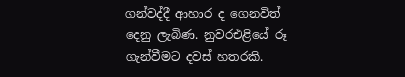ගන්වද්දී ආහාර ද ගෙනවිත් දෙනු ලැබිණ. නුවරඑළියේ රූ ගැන්වීමට දවස් හතරකි.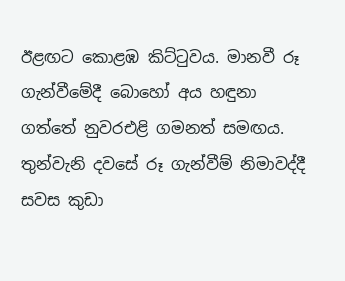ඊළඟට කොළඹ කිට්ටුවය. මානවී රූ ගැන්වීමේදී බොහෝ අය හඳුනා ගත්තේ නුවරඑළි ගමනත් සමඟය. තුන්වැනි දවසේ රූ ගැන්වීම් නිමාවද්දී සවස කුඩා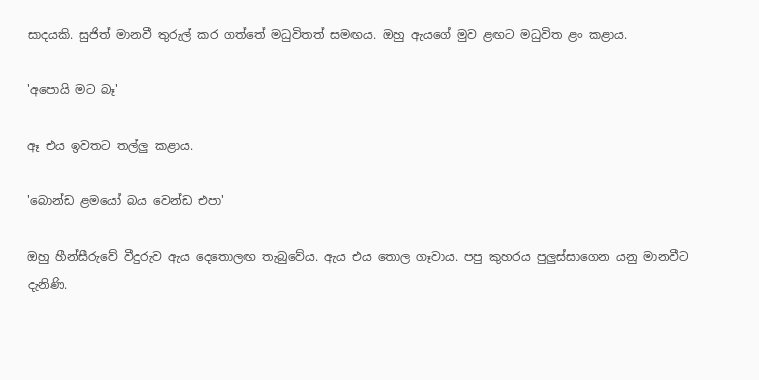සාදයකි. සුජිත් මානවී තුරුල් කර ගත්තේ මධුවිතත් සමඟය. ඔහු ඇයගේ මුව ළඟට මධුවිත ළං කළාය.

'අපොයි මට බෑ'

ඈ එය ඉවතට තල්ලු කළාය.

'බොන්ඩ ළමයෝ බය වෙන්ඩ එපා'

ඔහු හීන්සීරුවේ වීදුරුව ඇය දෙතොලඟ තැබුවේය. ඇය එය තොල ගෑවාය. පපු කුහරය පුලුස්සාගෙන යනු මානවීට දැනිණි.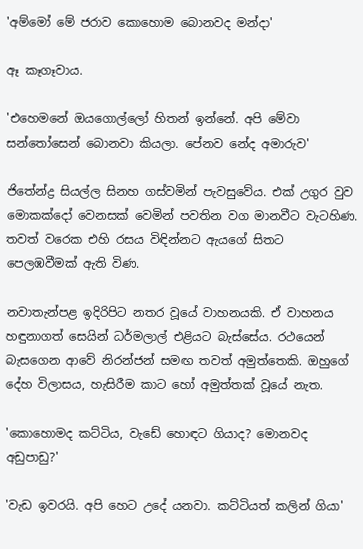'අම්මෝ මේ ජරාව කොහොම බොනවද මන්දා'

ඈ කෑගෑවාය.

'එහෙමනේ ඔයගොල්ලෝ හිතන් ඉන්නේ. අපි මේවා සන්තෝසෙන් බොනවා කියලා. පේනව නේද අමාරුව'

ජිතේන්ද්‍ර සියල්ල සිනහ ගස්වමින් පැවසුවේය. එක් උගුර වුව මොකක්දෝ වෙනසක් වෙමින් පවතින වග මානවීට වැටහිණ. තවත් වරෙක එහි රසය විඳින්නට ඇයගේ සිතට පෙලඹවීමක් ඇති විණ.

නවාතැන්පළ ඉදිරිපිට නතර වූයේ වාහනයකි. ඒ වාහනය හඳුනාගත් සෙයින් ධර්මලාල් එළියට බැස්සේය. රථයෙන් බැසගෙන ආවේ නිරන්ජන් සමඟ තවත් අමුත්තෙකි. ඔහුගේ දේහ විලාසය, හැසිරීම කාට හෝ අමුත්තක් වූයේ නැත.

'කොහොමද කට්ටිය, වැඩේ හොඳට ගියාද? මොනවද අඩුපාඩු?'

'වැඩ ඉවරයි. අපි හෙට උදේ යනවා. කට්ටියත් කලින් ගියා'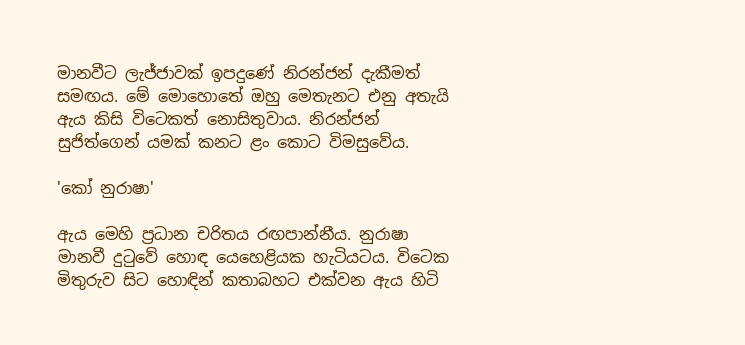මානවීට ලැජ්ජාවක් ඉපදුණේ නිරන්ජන් දැකීමත් සමඟය. මේ මොහොතේ ඔහු මෙතැනට එනු අතැයි ඇය කිසි විටෙකත් නොසිතුවාය. නිරන්ජන් සුජිත්ගෙන් යමක් කනට ළං කොට විමසුවේය.

'කෝ නුරාෂා'

ඇය මෙහි ප්‍රධාන චරිතය රඟපාන්නීය. නුරාෂා මානවී දුටුවේ හොඳ යෙහෙළියක හැටියටය. විටෙක මිතුරුව සිට හොඳින් කතාබහට එක්වන ඇය හිටි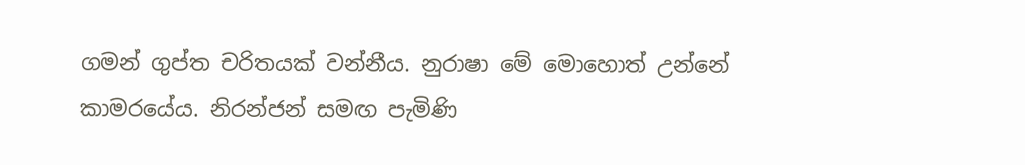ගමන් ගුප්ත චරිතයක් වන්නීය. නුරාෂා මේ මොහොත් උන්නේ කාමරයේය. නිරන්ජන් සමඟ පැමිණි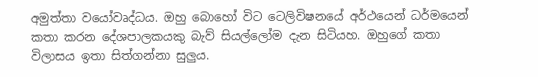අමුත්තා වයෝවෘද්ධය. ඔහු බොහෝ විට ටෙලිවිෂනයේ අර්ථයෙන් ධර්මයෙන් කතා කරන දේශපාලකයකු බැව් සියල්ලෝම දැන සිටියහ. ඔහුගේ කතා විලාසය ඉතා සිත්ගන්නා සුලුය.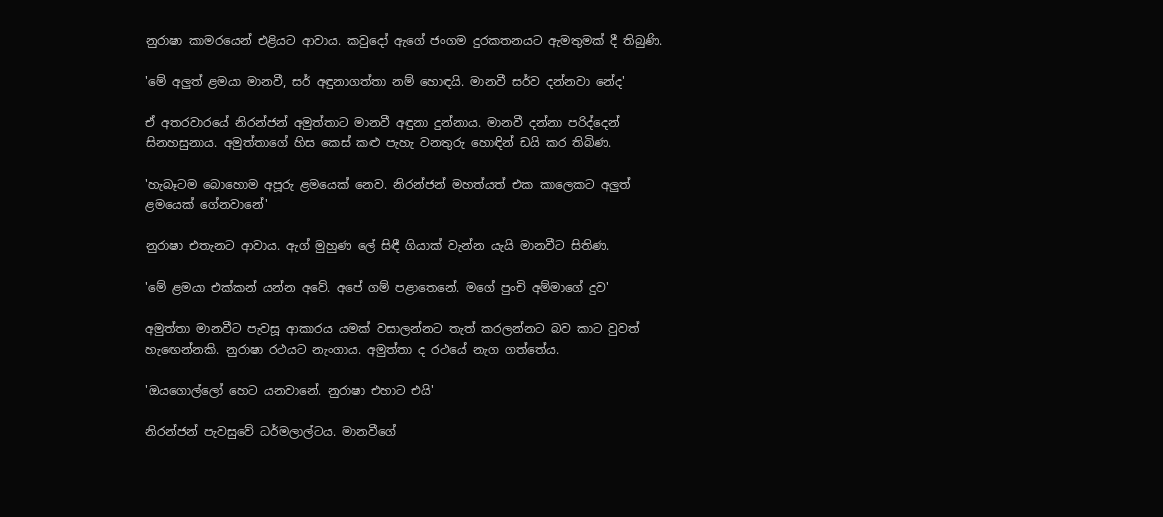නුරාෂා කාමරයෙන් එළියට ආවාය. කවුදෝ ඇගේ ජංගම දුරකතනයට ඇමතුමක් දී තිබුණි.

'මේ අලුත් ළමයා මානවී, සර් අඳුනාගත්තා නම් හොඳයි. මානවී සර්ව දන්නවා නේද'

ඒ අතරවාරයේ නිරන්ජන් අමුත්තාට මානවී අඳුනා දුන්නාය. මානවී දන්නා පරිද්දෙන් සිනහසුනාය. අමුත්තාගේ හිස කෙස් කළු පැහැ වනතුරු හොඳින් ඩයි කර තිබිණ.

'හැබෑටම බොහොම අපූරු ළමයෙක් නෙව. නිරන්ජන් මහත්යත් එක කාලෙකට අලුත් ළමයෙක් ගේනවානේ'

නුරාෂා එතැනට ආවාය. ඇග් මුහුණ ලේ සිඳී ගියාක් වැන්න යැයි මානවීට සිතිණ.

'මේ ළමයා එක්කන් යන්න අවේ. අපේ ගම් පළාතෙනේ. මගේ පුංචි අම්මාගේ දුව'

අමුත්තා මානවීට පැවසූ ආකාරය යමක් වසාලන්නට තැත් කරලන්නට බව කාට වුවත් හැඟෙන්නකි. නුරාෂා රථයට නැංගාය. අමුත්තා ද රථයේ නැග ගත්තේය.

'ඔයගොල්ලෝ හෙට යනවානේ. නුරාෂා එහාට එයි'

නිරන්ජන් පැවසුවේ ධර්මලාල්ටය. මානවීගේ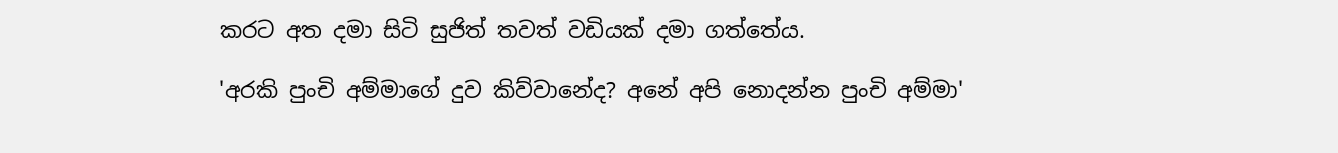කරට අත දමා සිටි සුජිත් තවත් වඩියක් දමා ගත්තේය.

'අරකි පුංචි අම්මාගේ දුව කිව්වානේද? අනේ අපි නොදන්න පුංචි අම්මා'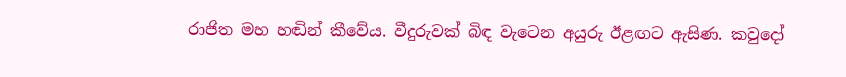රාජිත මහ හඬින් කීවේය. වීදුරුවක් බිඳ වැටෙන අයුරු ඊළඟට ඇසිණ. කවුදෝ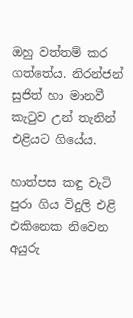ඔහු වත්තම් කර ගත්තේය. නිරන්ජන් සුජිත් හා මානවී කැටුව උන් තැනින් එළියට ගියේය.

හාත්පස කඳු වැටි පුරා ගිය විදුලි එළි එකිනෙක නිවෙන අයුරු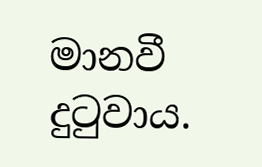මානවී දුටුවාය.